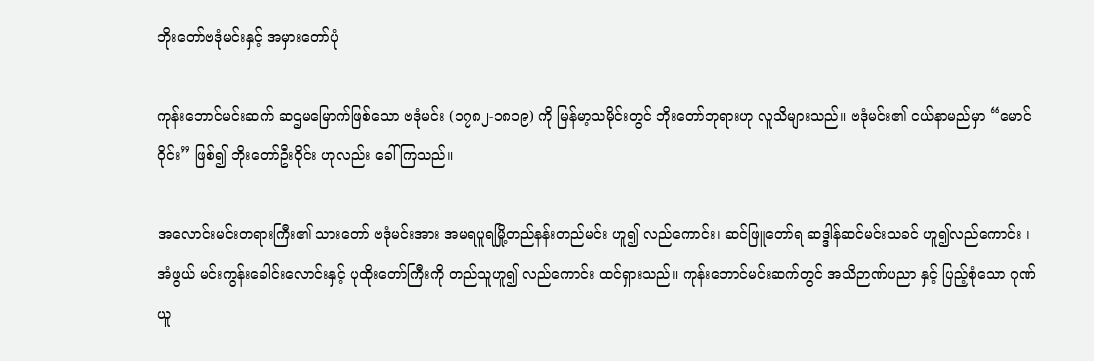ဘိုးတော်ဗဒုံမင်းနှင့် အမှားတော်ပုံ

ကုန်းဘောင်မင်းဆက် ဆဌမမြောက်ဖြစ်သော ဗဒုံမင်း (၁၇၈၂-၁၈၁၉) ကို မြန်မာ့သမိုင်းတွင် ဘိုးတော်ဘုရားဟု လူသိများသည်။ ဗဒုံမင်း၏ ငယ်နာမည်မှာ “မောင်ဝိုင်း” ဖြစ်၍ ဘိုးတော်ဦးဝိုင်း ဟုလည်း ခေါ်ကြသည်။

အလောင်းမင်းတရားကြီး၏ သားတော် ဗဒုံမင်းအား အမရပူရမြို့တည်နန်းတည်မင်း ဟူ၍ လည်ကောင်း၊ ဆင်ဖြူတော်ရ ဆဒ္ဒါန်ဆင်မင်းသခင် ဟူ၍လည်ကောင်း ၊ အံဖွယ် မင်းကွန်းခေါင်းလောင်းနှင့် ပုထိုးတော်ကြီးကို တည်သူဟူ၍ လည်ကောင်း ထင်ရှားသည်။ ကုန်းဘောင်မင်းဆက်တွင် အသိဉာဏ်ပညာ နှင့် ပြည့်စုံသော ဂုဏ်ယူ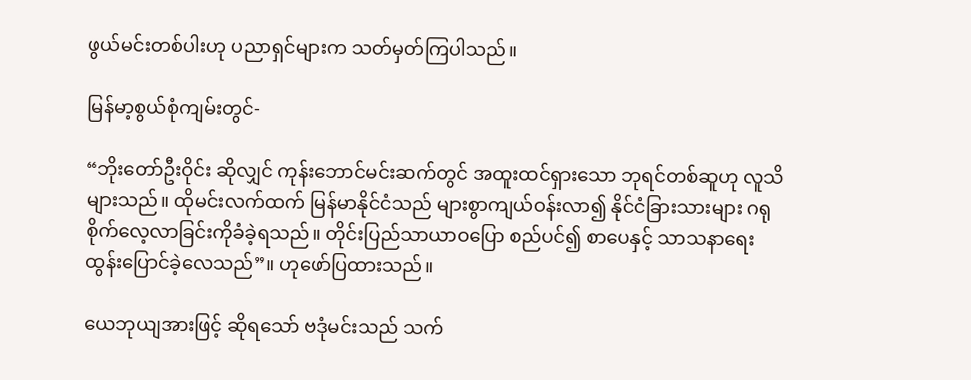ဖွယ်မင်းတစ်ပါးဟု ပညာရှင်များက သတ်မှတ်ကြပါသည်။

မြန်မာ့စွယ်စုံကျမ်းတွင်-

“ဘိုးတော်ဦးဝိုင်း ဆိုလျှင် ကုန်းဘောင်မင်းဆက်တွင် အထူးထင်ရှားသော ဘုရင်တစ်ဆူဟု လူသိများသည်။ ထိုမင်းလက်ထက် မြန်မာနိုင်ငံသည် များစွာကျယ်ဝန်းလာ၍ နိုင်ငံခြားသားများ ဂရုစိုက်လေ့လာခြင်းကိုခံခဲ့ရသည်။ တိုင်းပြည်သာယာဝပြော စည်ပင်၍ စာပေနှင့် သာသနာရေးထွန်းပြောင်ခဲ့လေသည်”။ ဟုဖော်ပြထားသည်။

ယေဘုယျအားဖြင့် ဆိုရသော် ဗဒုံမင်းသည် သက်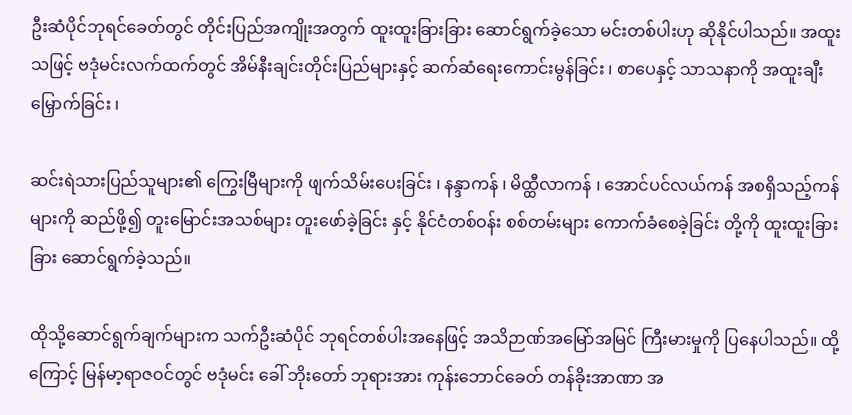ဦးဆံပိုင်ဘုရင်ခေတ်တွင် တိုင်းပြည်အကျိုးအတွက် ထူးထူးခြားခြား ဆောင်ရွက်ခဲ့သော မင်းတစ်ပါးဟု ဆိုနိုင်ပါသည်။ အထူးသဖြင့် ဗဒုံမင်းလက်ထက်တွင် အိမ်နီးချင်းတိုင်းပြည်များနှင့် ဆက်ဆံရေးကောင်းမွန်ခြင်း ၊ စာပေနှင့် သာသနာကို အထူးချီးမြှောက်ခြင်း ၊

ဆင်းရဲသားပြည်သူများ၏ ကြွေးမြီများကို ဖျက်သိမ်းပေးခြင်း ၊ နန္ဒာကန် ၊ မိထ္ထီလာကန် ၊ အောင်ပင်လယ်ကန် အစရှိသည့်ကန်များကို ဆည်ဖို့၍ တူးမြောင်းအသစ်များ တူးဖော်ခဲ့ခြင်း နှင့် နိုင်ငံတစ်ဝန်း စစ်တမ်းများ ကောက်ခံစေခဲ့ခြင်း တို့ကို ထူးထူးခြားခြား ဆောင်ရွက်ခဲ့သည်။

ထိုသို့ဆောင်ရွက်ချက်များက သက်ဦးဆံပိုင် ဘုရင်တစ်ပါးအနေဖြင့် အသိဉာဏ်အမြော်အမြင် ကြီးမားမှုကို ပြနေပါသည်။ ထို့ကြောင့် မြန်မာ့ရာဇဝင်တွင် ဗဒုံမင်း ခေါ် ဘိုးတော် ဘုရားအား ကုန်းဘောင်ခေတ် တန်ခိုးအာဏာ အ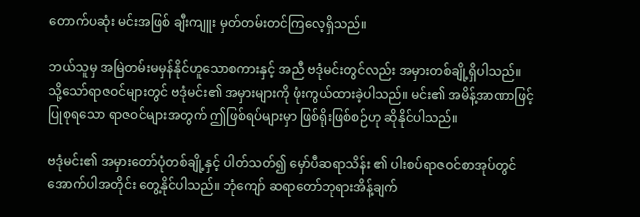တောက်ပဆုံး မင်းအဖြစ် ချီးကျူး မှတ်တမ်းတင်ကြလေ့ရှိသည်။

ဘယ်သူမှ အမြဲတမ်းမမှန်နိုင်ဟူသောစကားနှင့် အညီ ဗဒုံမင်းတွင်လည်း အမှားတစ်ချို့ရှိပါသည်။ သို့သော်ရာဇဝင်များတွင် ဗဒုံမင်း၏ အမှားများကို ဖုံးကွယ်ထားခဲ့ပါသည်။ မင်း၏ အမိန့်အာဏာဖြင့် ပြုစုရသော ရာဇဝင်များအတွက် ဤဖြစ်ရပ်များမှာ ဖြစ်ရိုးဖြစ်စဉ်ဟု ဆိုနိုင်ပါသည်။

ဗဒုံမင်း၏ အမှားတော်ပုံတစ်ချို့နှင့် ပါတ်သတ်၍ မှော်ပီဆရာသိန်း ၏ ပါးစပ်ရာဇဝင်စာအုပ်တွင် အောက်ပါအတိုင်း တွေ့နိုင်ပါသည်။ ဘုံကျော် ဆရာတော်ဘုရားအိန့်ချက်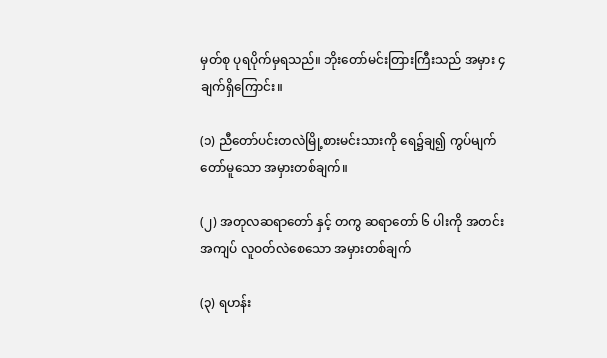မှတ်စု ပုရပိုက်မှရသည်။ ဘိုးတော်မင်းတြားကြီးသည် အမှား ၄ ချက်ရှိကြောင်း။

(၁) ညီတော်ပင်းတလဲမြို့စားမင်းသားကို ရေ၌ချ၍ ကွပ်မျက်တော်မူသော အမှားတစ်ချက်။

(၂) အတုလဆရာတော် နှင့် တကွ ဆရာတော် ၆ ပါးကို အတင်းအကျပ် လူဝတ်လဲစေသော အမှားတစ်ချက်

(၃) ရဟန်း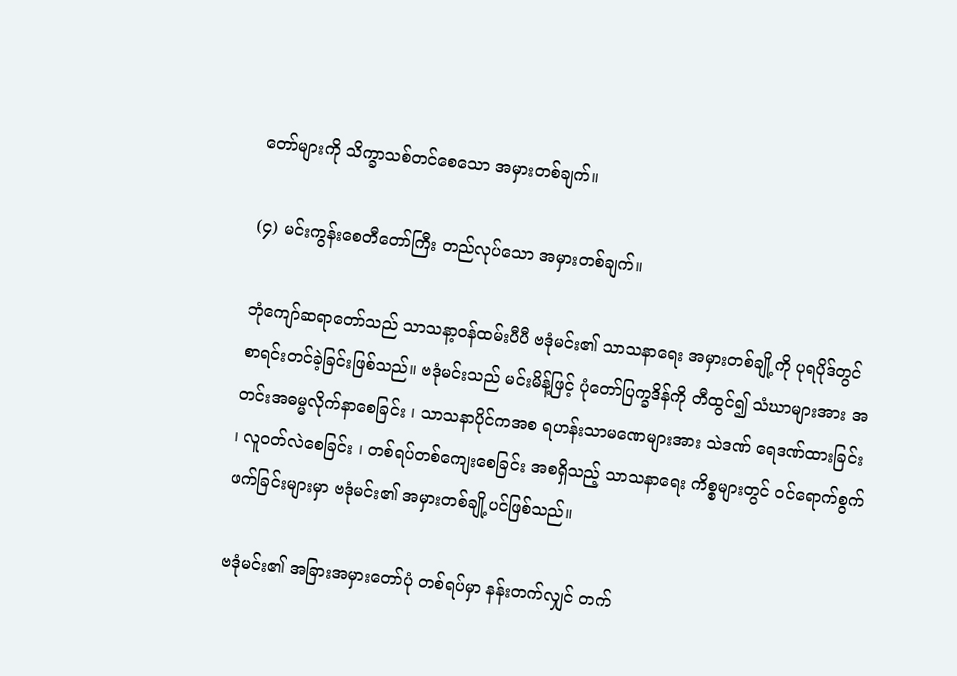တော်များကို သိက္ခာသစ်တင်စေသော အမှားတစ်ချက်။

(၄) မင်းကွန်းစေတီတော်ကြီး တည်လုပ်သော အမှားတစ်ချက်။

ဘုံကျော်ဆရာတော်သည် သာသနာ့ဝန်ထမ်းပီပီ ဗဒုံမင်း၏ သာသနာရေး အမှားတစ်ချို့ကို ပုရပိုဒ်တွင် စာရင်းတင်ခဲ့ခြင်းဖြစ်သည်။ ဗဒုံမင်းသည် မင်းမိန့်ဖြင့် ပုံတော်ပြက္ခဒိန်ကို တီထွင်၍ သံဃာများအား အတင်းအဓမ္မလိုက်နာစေခြင်း ၊ သာသနာပိုင်ကအစ ရဟန်းသာမဏေများအား သဲဒဏ် ရေဒဏ်ထားခြင်း ၊ လူဝတ်လဲစေခြင်း ၊ တစ်ရပ်တစ်ကျေးစေခြင်း အစရှိသည့် သာသနာရေး ကိစ္စများတွင် ဝင်ရောက်စွက်ဖက်ခြင်းများမှာ ဗဒုံမင်း၏ အမှားတစ်ချို့ပင်ဖြစ်သည်။

ဗဒုံမင်း၏ အခြားအမှားတော်ပုံ တစ်ရပ်မှာ နန်းတက်လျှင် တက်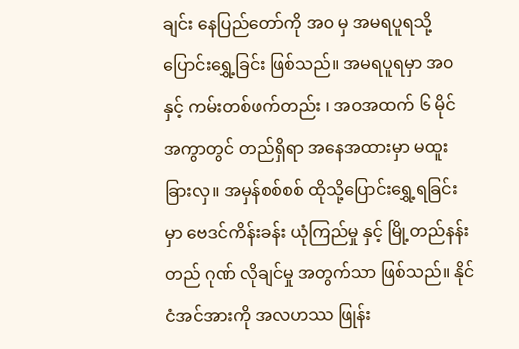ချင်း နေပြည်တော်ကို အ၀ မှ အမရပူရသို့ ပြောင်းရွှေ့ခြင်း ဖြစ်သည်။ အမရပူရမှာ အ၀ နှင့် ကမ်းတစ်ဖက်တည်း ၊ အဝအထက် ၆ မိုင် အကွာတွင် တည်ရှိရာ အနေအထားမှာ မထူးခြားလှ။ အမှန်စစ်စစ် ထိုသို့ပြောင်းရွှေ့ရခြင်းမှာ ဗေဒင်ကိန်းခန်း ယုံကြည်မှု နှင့် မြို့တည်နန်းတည် ဂုဏ် လိုချင်မှု အတွက်သာ ဖြစ်သည်။ နိုင်ငံအင်အားကို အလဟဿ ဖြုန်း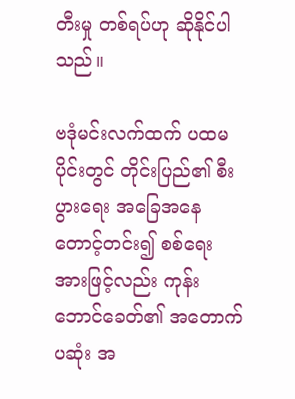တီးမှု တစ်ရပ်ဟု ဆိုနိုင်ပါသည်။

ဗဒုံမင်းလက်ထက် ပထမပိုင်းတွင် တိုင်းပြည်၏ စီးပွားရေး အခြေအနေတောင့်တင်း၍ စစ်ရေးအားဖြင့်လည်း ကုန်းဘောင်ခေတ်၏ အတောက်ပဆုံး အ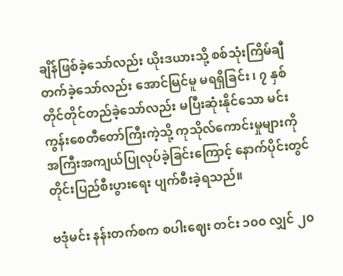ချိန်ဖြစ်ခဲ့သော်လည်း ယိုးဒယားသို့ စစ်သုံးကြိမ်ချီတက်ခဲ့သော်လည်း အောင်မြင်မူ မရရှိခြင်း ၊ ၇ နှစ် တိုင်တိုင်တည်ခဲ့သော်လည်း မပြီးဆုံးနိုင်သော မင်းကွန်းစေတီတော်ကြီးကဲ့သို့ ကုသိုလ်ကောင်းမှုများကို အကြီးအကျယ်ပြုလုပ်ခဲ့ခြင်းကြောင့် နောက်ပိုင်းတွင် တိုင်းပြည်စီးပွားရေး ပျက်စီးခဲ့ရသည်။

ဗဒုံမင်း နန်းတက်စက စပါးဈေး တင်း ၁၀၀ လျှင် ၂၀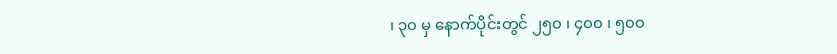၊ ၃၀ မှ နောက်ပိုင်းတွင် ၂၅၀ ၊ ၄၀၀ ၊ ၅၀၀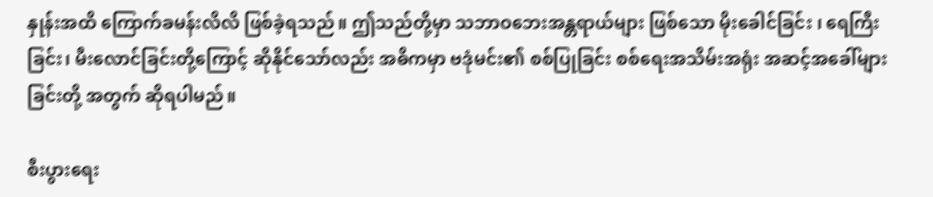နှုန်းအထိ ကြောက်ခမန်းလိလိ ဖြစ်ခဲ့ရသည်။ ဤသည်တို့မှာ သဘာဝဘေးအန္တရာယ်များ ဖြစ်သော မိုးခေါင်ခြင်း ၊ ရေကြီးခြင်း၊ မီးလောင်ခြင်းတို့ကြောင့် ဆိုနိုင်သော်လည်း အဓိကမှာ ဗဒုံမင်း၏ စစ်ပြုခြင်း စစ်ရေးအသိမ်းအရုံး အဆင့်အခေါ်များခြင်းတို့ အတွက် ဆိုရပါမည်။

စီးပွားရေး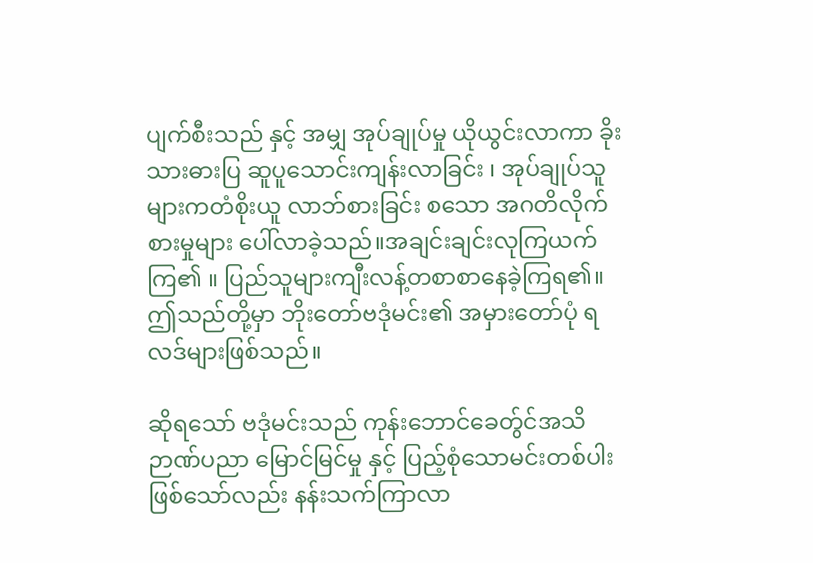ပျက်စီးသည် နှင့် အမျှ အုပ်ချုပ်မှု ယိုယွင်းလာကာ ခိုးသားဓားပြ ဆူပူသောင်းကျန်းလာခြင်း ၊ အုပ်ချုပ်သူများကတံစိုးယူ လာဘ်စားခြင်း စသော အဂတိလိုက်စားမှုများ ပေါ်လာခဲ့သည်။အချင်းချင်းလုကြယက်ကြ၏ ။ ပြည်သူများကျီးလန့်တစာစာနေခဲ့ကြရ၏။ဤသည်တို့မှာ ဘိုးတော်ဗဒုံမင်း၏ အမှားတော်ပုံ ရလဒ်များဖြစ်သည်။

ဆိုရသော် ဗဒုံမင်းသည် ကုန်းဘောင်ခေတ်ွင်အသိဉာဏ်ပညာ မြောင်မြင်မှု နှင့် ပြည့်စုံသောမင်းတစ်ပါးဖြစ်သော်လည်း နန်းသက်ကြာလာ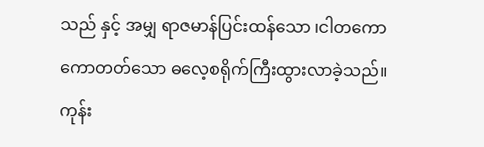သည် နှင့် အမျှ ရာဇမာန်ပြင်းထန်သော ၊ငါတကောကောတတ်သော ဓလေ့စရိုက်ကြီးထွားလာခဲ့သည်။ ကုန်း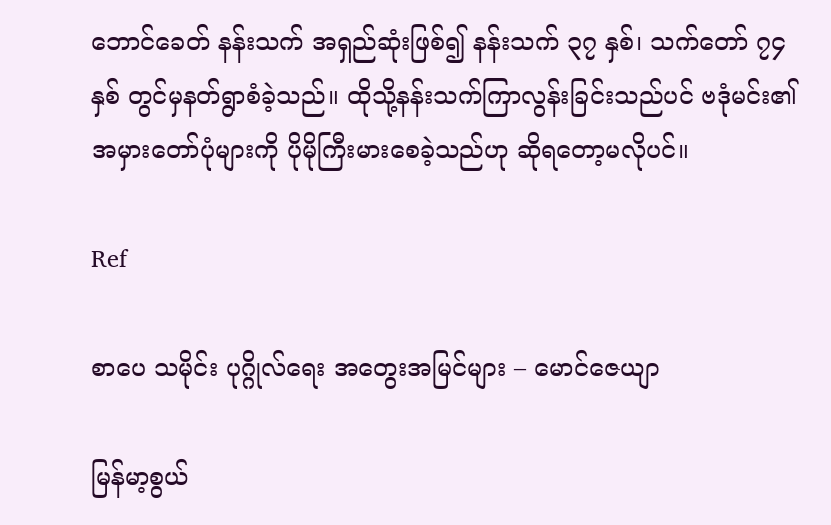ဘောင်ခေတ် နန်းသက် အရှည်ဆုံးဖြစ်၍ နန်းသက် ၃၇ နှစ်၊ သက်တော် ၇၄ နှစ် တွင်မှနတ်ရွာစံခဲ့သည်။ ထိုသို့နန်းသက်ကြာလွန်းခြင်းသည်ပင် ဗဒုံမင်း၏ အမှားတော်ပုံများကို ပိုမိုကြီးမားစေခဲ့သည်ဟု ဆိုရတော့မလိုပင်။

Ref

စာပေ သမိုင်း ပုဂ္ဂိုလ်ရေး အတွေးအမြင်များ – မောင်ဇေယျာ

မြန်မာ့စွယ်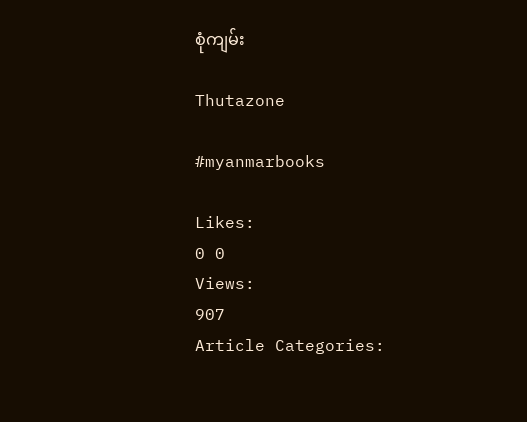စုံကျမ်း

Thutazone

#myanmarbooks

Likes:
0 0
Views:
907
Article Categories: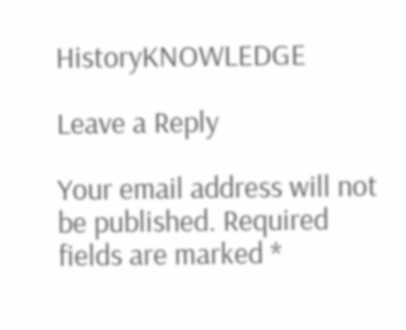HistoryKNOWLEDGE

Leave a Reply

Your email address will not be published. Required fields are marked *